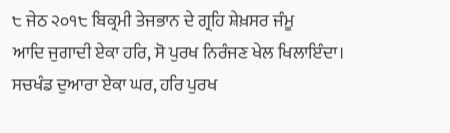੮ ਜੇਠ ੨੦੧੮ ਬਿਕ੍ਰਮੀ ਤੇਜਭਾਨ ਦੇ ਗ੍ਰਹਿ ਸ਼ੇਖ਼ਸਰ ਜੰਮੂ
ਆਦਿ ਜੁਗਾਦੀ ਏਕਾ ਹਰਿ, ਸੋ ਪੁਰਖ ਨਿਰੰਜਣ ਖੇਲ ਖਿਲਾਇੰਦਾ। ਸਚਖੰਡ ਦੁਆਰਾ ਏਕਾ ਘਰ, ਹਰਿ ਪੁਰਖ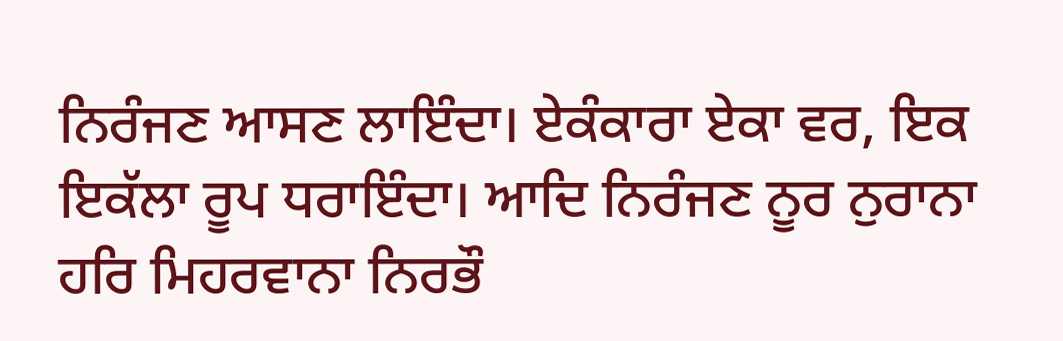ਨਿਰੰਜਣ ਆਸਣ ਲਾਇੰਦਾ। ਏਕੰਕਾਰਾ ਏਕਾ ਵਰ, ਇਕ ਇਕੱਲਾ ਰੂਪ ਧਰਾਇੰਦਾ। ਆਦਿ ਨਿਰੰਜਣ ਨੂਰ ਨੁਰਾਨਾ ਹਰਿ ਮਿਹਰਵਾਨਾ ਨਿਰਭੌ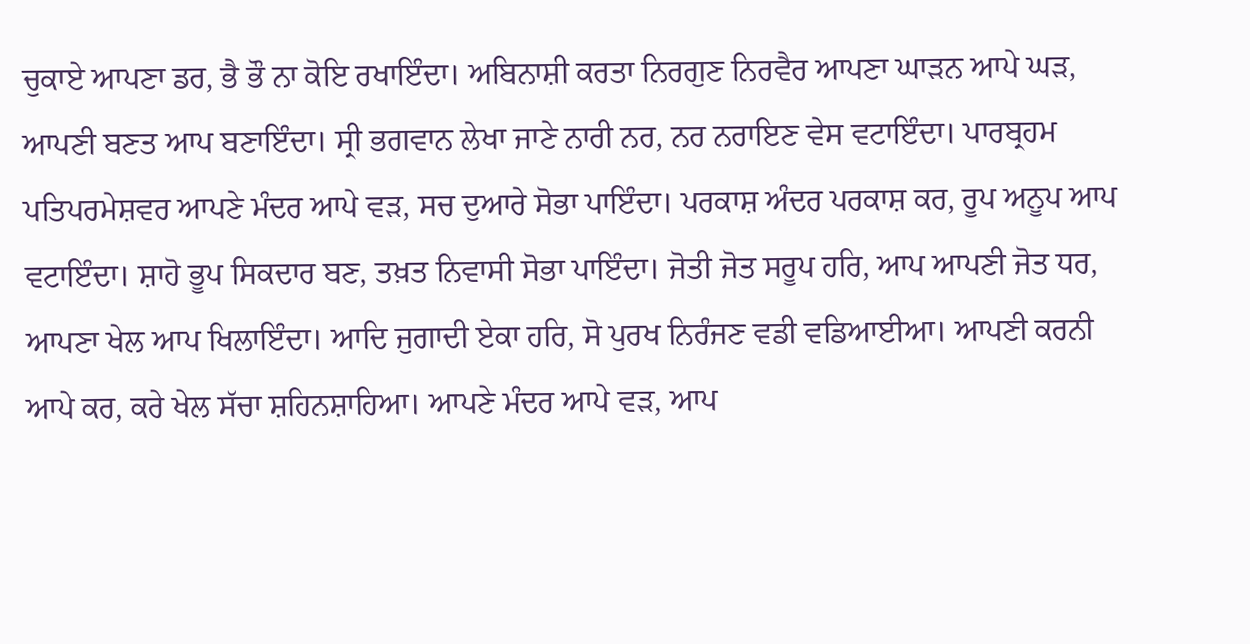ਚੁਕਾਏ ਆਪਣਾ ਡਰ, ਭੈ ਭੌ ਨਾ ਕੋਇ ਰਖਾਇੰਦਾ। ਅਬਿਨਾਸ਼ੀ ਕਰਤਾ ਨਿਰਗੁਣ ਨਿਰਵੈਰ ਆਪਣਾ ਘਾੜਨ ਆਪੇ ਘੜ, ਆਪਣੀ ਬਣਤ ਆਪ ਬਣਾਇੰਦਾ। ਸ੍ਰੀ ਭਗਵਾਨ ਲੇਖਾ ਜਾਣੇ ਨਾਰੀ ਨਰ, ਨਰ ਨਰਾਇਣ ਵੇਸ ਵਟਾਇੰਦਾ। ਪਾਰਬ੍ਰਹਮ ਪਤਿਪਰਮੇਸ਼ਵਰ ਆਪਣੇ ਮੰਦਰ ਆਪੇ ਵੜ, ਸਚ ਦੁਆਰੇ ਸੋਭਾ ਪਾਇੰਦਾ। ਪਰਕਾਸ਼ ਅੰਦਰ ਪਰਕਾਸ਼ ਕਰ, ਰੂਪ ਅਨੂਪ ਆਪ ਵਟਾਇੰਦਾ। ਸ਼ਾਹੋ ਭੂਪ ਸਿਕਦਾਰ ਬਣ, ਤਖ਼ਤ ਨਿਵਾਸੀ ਸੋਭਾ ਪਾਇੰਦਾ। ਜੋਤੀ ਜੋਤ ਸਰੂਪ ਹਰਿ, ਆਪ ਆਪਣੀ ਜੋਤ ਧਰ, ਆਪਣਾ ਖੇਲ ਆਪ ਖਿਲਾਇੰਦਾ। ਆਦਿ ਜੁਗਾਦੀ ਏਕਾ ਹਰਿ, ਸੋ ਪੁਰਖ ਨਿਰੰਜਣ ਵਡੀ ਵਡਿਆਈਆ। ਆਪਣੀ ਕਰਨੀ ਆਪੇ ਕਰ, ਕਰੇ ਖੇਲ ਸੱਚਾ ਸ਼ਹਿਨਸ਼ਾਹਿਆ। ਆਪਣੇ ਮੰਦਰ ਆਪੇ ਵੜ, ਆਪ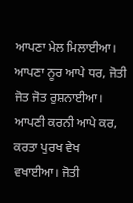ਆਪਣਾ ਮੇਲ ਮਿਲਾਈਆ। ਆਪਣਾ ਨੂਰ ਆਪੇ ਧਰ, ਜੋਤੀ ਜੋਤ ਜੋਤ ਰੁਸ਼ਨਾਈਆ। ਆਪਣੀ ਕਰਨੀ ਆਪੇ ਕਰ, ਕਰਤਾ ਪੁਰਖ ਵੇਖ ਵਖਾਈਆ। ਜੋਤੀ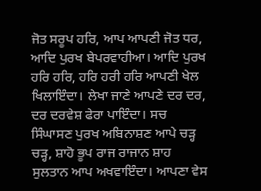ਜੋਤ ਸਰੂਪ ਹਰਿ, ਆਪ ਆਪਣੀ ਜੋਤ ਧਰ, ਆਦਿ ਪੁਰਖ ਬੇਪਰਵਾਹੀਆ। ਆਦਿ ਪੁਰਖ ਹਰਿ ਹਰਿ, ਹਰਿ ਹਰੀ ਹਰਿ ਆਪਣੀ ਖੇਲ ਖਿਲਾਇੰਦਾ। ਲੇਖਾ ਜਾਣੇ ਆਪਣੇ ਦਰ ਦਰ, ਦਰ ਦਰਵੇਸ਼ ਫੇਰਾ ਪਾਇੰਦਾ। ਸਚ ਸਿੰਘਾਸਣ ਪੁਰਖ ਅਬਿਨਾਸ਼ਣ ਆਪੇ ਚੜ੍ਹ ਚੜ੍ਹ, ਸ਼ਾਹੋ ਭੂਪ ਰਾਜ ਰਾਜਾਨ ਸ਼ਾਹ ਸੁਲਤਾਨ ਆਪ ਅਖਵਾਇੰਦਾ। ਆਪਣਾ ਵੇਸ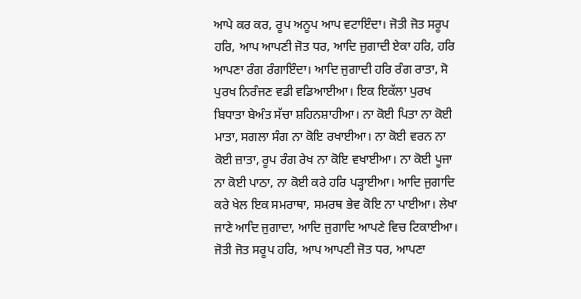ਆਪੇ ਕਰ ਕਰ, ਰੂਪ ਅਨੂਪ ਆਪ ਵਟਾਇੰਦਾ। ਜੋਤੀ ਜੋਤ ਸਰੂਪ ਹਰਿ, ਆਪ ਆਪਣੀ ਜੋਤ ਧਰ, ਆਦਿ ਜੁਗਾਦੀ ਏਕਾ ਹਰਿ, ਹਰਿ ਆਪਣਾ ਰੰਗ ਰੰਗਾਇੰਦਾ। ਆਦਿ ਜੁਗਾਦੀ ਹਰਿ ਰੰਗ ਰਾਤਾ, ਸੋ ਪੁਰਖ ਨਿਰੰਜਣ ਵਡੀ ਵਡਿਆਈਆ। ਇਕ ਇਕੱਲਾ ਪੁਰਖ ਬਿਧਾਤਾ ਬੇਅੰਤ ਸੱਚਾ ਸ਼ਹਿਨਸ਼ਾਹੀਆ। ਨਾ ਕੋਈ ਪਿਤਾ ਨਾ ਕੋਈ ਮਾਤਾ, ਸਗਲਾ ਸੰਗ ਨਾ ਕੋਇ ਰਖਾਈਆ। ਨਾ ਕੋਈ ਵਰਨ ਨਾ ਕੋਈ ਜ਼ਾਤਾ, ਰੂਪ ਰੰਗ ਰੇਖ ਨਾ ਕੋਇ ਵਖਾਈਆ। ਨਾ ਕੋਈ ਪੂਜਾ ਨਾ ਕੋਈ ਪਾਠਾ, ਨਾ ਕੋਈ ਕਰੇ ਹਰਿ ਪੜ੍ਹਾਈਆ। ਆਦਿ ਜੁਗਾਦਿ ਕਰੇ ਖੇਲ ਇਕ ਸਮਰਾਥਾ, ਸਮਰਥ ਭੇਵ ਕੋਇ ਨਾ ਪਾਈਆ। ਲੇਖਾ ਜਾਣੇ ਆਦਿ ਜੁਗਾਦਾ, ਆਦਿ ਜੁਗਾਦਿ ਆਪਣੇ ਵਿਚ ਟਿਕਾਈਆ। ਜੋਤੀ ਜੋਤ ਸਰੂਪ ਹਰਿ, ਆਪ ਆਪਣੀ ਜੋਤ ਧਰ, ਆਪਣਾ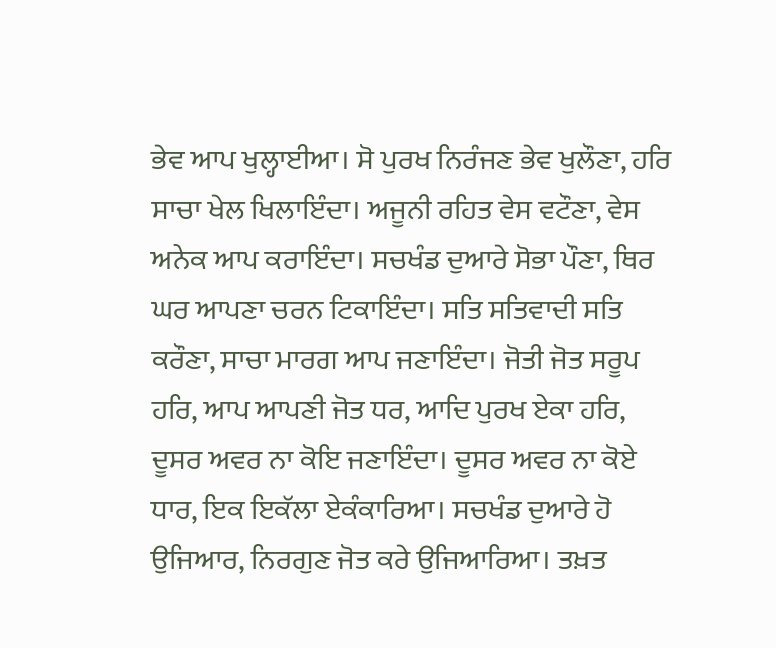ਭੇਵ ਆਪ ਖੁਲ੍ਹਾਈਆ। ਸੋ ਪੁਰਖ ਨਿਰੰਜਣ ਭੇਵ ਖੁਲੌਣਾ, ਹਰਿ ਸਾਚਾ ਖੇਲ ਖਿਲਾਇੰਦਾ। ਅਜੂਨੀ ਰਹਿਤ ਵੇਸ ਵਟੌਣਾ, ਵੇਸ ਅਨੇਕ ਆਪ ਕਰਾਇੰਦਾ। ਸਚਖੰਡ ਦੁਆਰੇ ਸੋਭਾ ਪੌਣਾ, ਥਿਰ ਘਰ ਆਪਣਾ ਚਰਨ ਟਿਕਾਇੰਦਾ। ਸਤਿ ਸਤਿਵਾਦੀ ਸਤਿ ਕਰੌਣਾ, ਸਾਚਾ ਮਾਰਗ ਆਪ ਜਣਾਇੰਦਾ। ਜੋਤੀ ਜੋਤ ਸਰੂਪ ਹਰਿ, ਆਪ ਆਪਣੀ ਜੋਤ ਧਰ, ਆਦਿ ਪੁਰਖ ਏਕਾ ਹਰਿ, ਦੂਸਰ ਅਵਰ ਨਾ ਕੋਇ ਜਣਾਇੰਦਾ। ਦੂਸਰ ਅਵਰ ਨਾ ਕੋਏ ਧਾਰ, ਇਕ ਇਕੱਲਾ ਏਕੰਕਾਰਿਆ। ਸਚਖੰਡ ਦੁਆਰੇ ਹੋ ਉਜਿਆਰ, ਨਿਰਗੁਣ ਜੋਤ ਕਰੇ ਉਜਿਆਰਿਆ। ਤਖ਼ਤ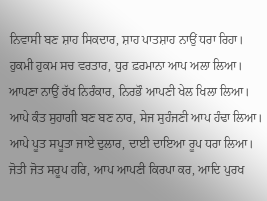ਨਿਵਾਸੀ ਬਣ ਸ਼ਾਹ ਸਿਕਦਾਰ, ਸ਼ਾਹ ਪਾਤਸ਼ਾਹ ਨਾਉਂ ਧਰਾ ਰਿਹਾ। ਹੁਕਮੀ ਹੁਕਮ ਸਚ ਵਰਤਾਰ, ਧੁਰ ਫ਼ਰਮਾਨਾ ਆਪ ਅਲਾ ਲਿਆ। ਆਪਣਾ ਨਾਉਂ ਰੱਖ ਨਿਰੰਕਾਰ, ਨਿਰਭੌ ਆਪਣੀ ਖੇਲ ਖਿਲਾ ਲਿਆ। ਆਪੇ ਕੰਤ ਸੁਹਾਗੀ ਬਣ ਬਣ ਨਾਰ, ਸੇਜ ਸੁਹੰਜਣੀ ਆਪ ਹੰਢਾ ਲਿਆ। ਆਪੇ ਪੂਤ ਸਪੂਤਾ ਜਾਏ ਦੁਲਾਰ, ਦਾਈ ਦਾਇਆ ਰੂਪ ਧਰਾ ਲਿਆ। ਜੋਤੀ ਜੋਤ ਸਰੂਪ ਹਰਿ, ਆਪ ਆਪਣੀ ਕਿਰਪਾ ਕਰ, ਆਦਿ ਪੁਰਖ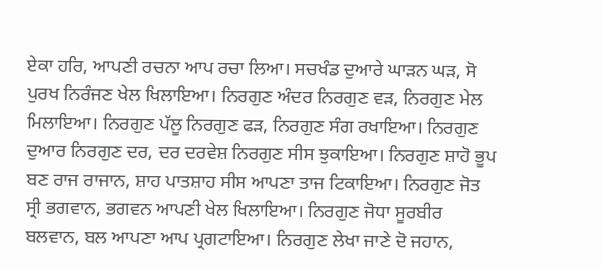ਏਕਾ ਹਰਿ, ਆਪਣੀ ਰਚਨਾ ਆਪ ਰਚਾ ਲਿਆ। ਸਚਖੰਡ ਦੁਆਰੇ ਘਾੜਨ ਘੜ, ਸੋ ਪੁਰਖ ਨਿਰੰਜਣ ਖੇਲ ਖਿਲਾਇਆ। ਨਿਰਗੁਣ ਅੰਦਰ ਨਿਰਗੁਣ ਵੜ, ਨਿਰਗੁਣ ਮੇਲ ਮਿਲਾਇਆ। ਨਿਰਗੁਣ ਪੱਲੂ ਨਿਰਗੁਣ ਫੜ, ਨਿਰਗੁਣ ਸੰਗ ਰਖਾਇਆ। ਨਿਰਗੁਣ ਦੁਆਰ ਨਿਰਗੁਣ ਦਰ, ਦਰ ਦਰਵੇਸ਼ ਨਿਰਗੁਣ ਸੀਸ ਝੁਕਾਇਆ। ਨਿਰਗੁਣ ਸ਼ਾਹੋ ਭੂਪ ਬਣ ਰਾਜ ਰਾਜਾਨ, ਸ਼ਾਹ ਪਾਤਸ਼ਾਹ ਸੀਸ ਆਪਣਾ ਤਾਜ ਟਿਕਾਇਆ। ਨਿਰਗੁਣ ਜੋਤ ਸ੍ਰੀ ਭਗਵਾਨ, ਭਗਵਨ ਆਪਣੀ ਖੇਲ ਖਿਲਾਇਆ। ਨਿਰਗੁਣ ਜੋਧਾ ਸੂਰਬੀਰ ਬਲਵਾਨ, ਬਲ ਆਪਣਾ ਆਪ ਪ੍ਰਗਟਾਇਆ। ਨਿਰਗੁਣ ਲੇਖਾ ਜਾਣੇ ਦੋ ਜਹਾਨ,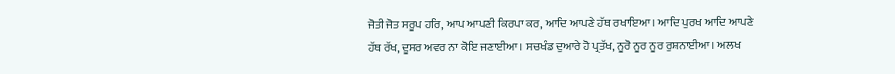ਜੋਤੀ ਜੋਤ ਸਰੂਪ ਹਰਿ, ਆਪ ਆਪਣੀ ਕਿਰਪਾ ਕਰ, ਆਦਿ ਆਪਣੇ ਹੱਥ ਰਖਾਇਆ। ਆਦਿ ਪੁਰਖ ਆਦਿ ਆਪਣੇ ਹੱਥ ਰੱਖ, ਦੂਸਰ ਅਵਰ ਨਾ ਕੋਇ ਜਣਾਈਆ। ਸਚਖੰਡ ਦੁਆਰੇ ਹੋ ਪ੍ਰਤੱਖ, ਨੂਰੋ ਨੂਰ ਨੂਰ ਰੁਸ਼ਨਾਈਆ। ਅਲਖ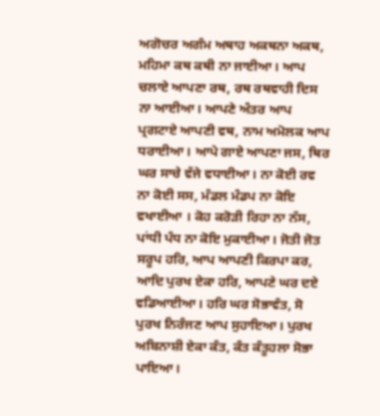ਅਗੋਚਰ ਅਗੰਮ ਅਥਾਹ ਅਕਥਨਾ ਅਕਥ, ਮਹਿਮਾ ਕਥ ਕਥੀ ਨਾ ਜਾਈਆ। ਆਪ ਚਲਾਏ ਆਪਣਾ ਰਥ, ਰਥ ਰਥਵਾਹੀ ਦਿਸ ਨਾ ਆਈਆ। ਆਪਣੇ ਅੰਤਰ ਆਪ ਪ੍ਰਗਟਾਏ ਆਪਣੀ ਵਥ, ਨਾਮ ਅਮੋਲਕ ਆਪ ਧਰਾਈਆ। ਆਪੇ ਗਾਏ ਆਪਣਾ ਜਸ, ਥਿਰ ਘਰ ਸਾਚੇ ਵੱਜੇ ਵਧਾਈਆ। ਨਾ ਕੋਈ ਰਵ ਨਾ ਕੋਈ ਸਸ, ਮੰਡਲ ਮੰਡਪ ਨਾ ਕੋਇ ਵਖਾਈਆ । ਕੋਹ ਕਰੋੜੀ ਰਿਹਾ ਨਾ ਨੱਸ, ਪਾਂਧੀ ਪੰਧ ਨਾ ਕੋਇ ਮੁਕਾਈਆ। ਜੋਤੀ ਜੋਤ ਸਰੂਪ ਹਰਿ, ਆਪ ਆਪਣੀ ਕਿਰਪਾ ਕਰ, ਆਦਿ ਪੁਰਖ ਏਕਾ ਹਰਿ, ਆਪਣੇ ਘਰ ਦਏ ਵਡਿਆਈਆ। ਹਰਿ ਘਰ ਸੋਭਾਵੰਤ, ਸੋ ਪੁਰਖ ਨਿਰੰਜਣ ਆਪ ਸੁਹਾਇਆ। ਪੁਰਖ ਅਬਿਨਾਸ਼ੀ ਏਕਾ ਕੰਤ, ਕੰਤ ਕੰਤੂਹਲਾ ਸੋਭਾ ਪਾਇਆ।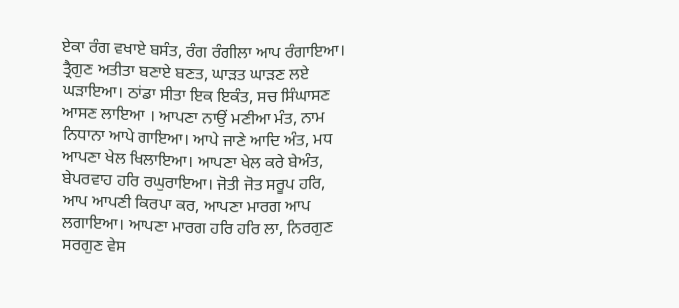ਏਕਾ ਰੰਗ ਵਖਾਏ ਬਸੰਤ, ਰੰਗ ਰੰਗੀਲਾ ਆਪ ਰੰਗਾਇਆ। ਤ੍ਰੈਗੁਣ ਅਤੀਤਾ ਬਣਾਏ ਬਣਤ, ਘਾੜਤ ਘਾੜਣ ਲਏ ਘੜਾਇਆ। ਠਾਂਡਾ ਸੀਤਾ ਇਕ ਇਕੰਤ, ਸਚ ਸਿੰਘਾਸਣ ਆਸਣ ਲਾਇਆ । ਆਪਣਾ ਨਾਉਂ ਮਣੀਆ ਮੰਤ, ਨਾਮ ਨਿਧਾਨਾ ਆਪੇ ਗਾਇਆ। ਆਪੇ ਜਾਣੇ ਆਦਿ ਅੰਤ, ਮਧ ਆਪਣਾ ਖੇਲ ਖਿਲਾਇਆ। ਆਪਣਾ ਖੇਲ ਕਰੇ ਬੇਅੰਤ, ਬੇਪਰਵਾਹ ਹਰਿ ਰਘੁਰਾਇਆ। ਜੋਤੀ ਜੋਤ ਸਰੂਪ ਹਰਿ, ਆਪ ਆਪਣੀ ਕਿਰਪਾ ਕਰ, ਆਪਣਾ ਮਾਰਗ ਆਪ ਲਗਾਇਆ। ਆਪਣਾ ਮਾਰਗ ਹਰਿ ਹਰਿ ਲਾ, ਨਿਰਗੁਣ ਸਰਗੁਣ ਵੇਸ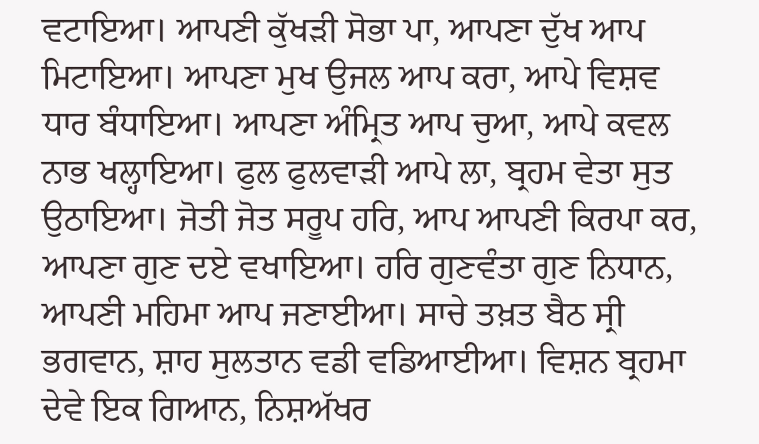ਵਟਾਇਆ। ਆਪਣੀ ਕੁੱਖੜੀ ਸੋਭਾ ਪਾ, ਆਪਣਾ ਦੁੱਖ ਆਪ ਮਿਟਾਇਆ। ਆਪਣਾ ਮੁਖ ਉਜਲ ਆਪ ਕਰਾ, ਆਪੇ ਵਿਸ਼ਵ ਧਾਰ ਬੰਧਾਇਆ। ਆਪਣਾ ਅੰਮ੍ਰਿਤ ਆਪ ਚੁਆ, ਆਪੇ ਕਵਲ ਨਾਭ ਖਲ੍ਹਾਇਆ। ਫੁਲ ਫੁਲਵਾੜੀ ਆਪੇ ਲਾ, ਬ੍ਰਹਮ ਵੇਤਾ ਸੁਤ ਉਠਾਇਆ। ਜੋਤੀ ਜੋਤ ਸਰੂਪ ਹਰਿ, ਆਪ ਆਪਣੀ ਕਿਰਪਾ ਕਰ, ਆਪਣਾ ਗੁਣ ਦਏ ਵਖਾਇਆ। ਹਰਿ ਗੁਣਵੰਤਾ ਗੁਣ ਨਿਧਾਨ, ਆਪਣੀ ਮਹਿਮਾ ਆਪ ਜਣਾਈਆ। ਸਾਚੇ ਤਖ਼ਤ ਬੈਠ ਸ੍ਰੀ ਭਗਵਾਨ, ਸ਼ਾਹ ਸੁਲਤਾਨ ਵਡੀ ਵਡਿਆਈਆ। ਵਿਸ਼ਨ ਬ੍ਰਹਮਾ ਦੇਵੇ ਇਕ ਗਿਆਨ, ਨਿਸ਼ਅੱਖਰ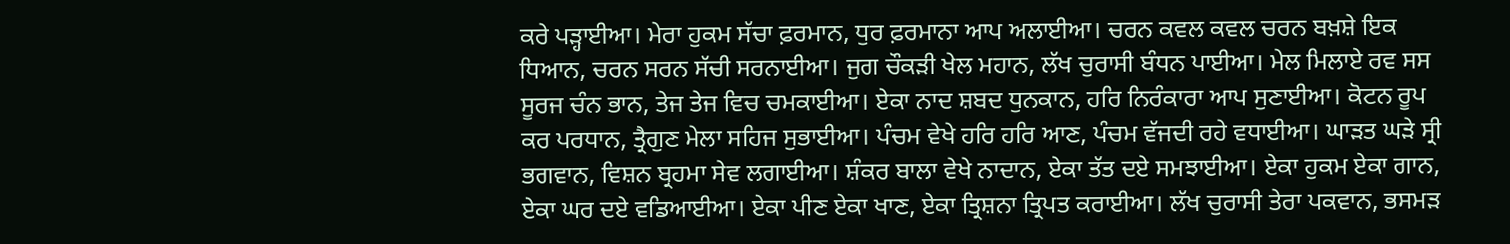ਕਰੇ ਪੜ੍ਹਾਈਆ। ਮੇਰਾ ਹੁਕਮ ਸੱਚਾ ਫ਼ਰਮਾਨ, ਧੁਰ ਫ਼ਰਮਾਨਾ ਆਪ ਅਲਾਈਆ। ਚਰਨ ਕਵਲ ਕਵਲ ਚਰਨ ਬਖ਼ਸ਼ੇ ਇਕ ਧਿਆਨ, ਚਰਨ ਸਰਨ ਸੱਚੀ ਸਰਨਾਈਆ। ਜੁਗ ਚੌਕੜੀ ਖੇਲ ਮਹਾਨ, ਲੱਖ ਚੁਰਾਸੀ ਬੰਧਨ ਪਾਈਆ। ਮੇਲ ਮਿਲਾਏ ਰਵ ਸਸ ਸੂਰਜ ਚੰਨ ਭਾਨ, ਤੇਜ ਤੇਜ ਵਿਚ ਚਮਕਾਈਆ। ਏਕਾ ਨਾਦ ਸ਼ਬਦ ਧੁਨਕਾਨ, ਹਰਿ ਨਿਰੰਕਾਰਾ ਆਪ ਸੁਣਾਈਆ। ਕੋਟਨ ਰੂਪ ਕਰ ਪਰਧਾਨ, ਤ੍ਰੈਗੁਣ ਮੇਲਾ ਸਹਿਜ ਸੁਭਾਈਆ। ਪੰਚਮ ਵੇਖੇ ਹਰਿ ਹਰਿ ਆਣ, ਪੰਚਮ ਵੱਜਦੀ ਰਹੇ ਵਧਾਈਆ। ਘਾੜਤ ਘੜੇ ਸ੍ਰੀ ਭਗਵਾਨ, ਵਿਸ਼ਨ ਬ੍ਰਹਮਾ ਸੇਵ ਲਗਾਈਆ। ਸ਼ੰਕਰ ਬਾਲਾ ਵੇਖੇ ਨਾਦਾਨ, ਏਕਾ ਤੱਤ ਦਏ ਸਮਝਾਈਆ। ਏਕਾ ਹੁਕਮ ਏਕਾ ਗਾਨ, ਏਕਾ ਘਰ ਦਏ ਵਡਿਆਈਆ। ਏਕਾ ਪੀਣ ਏਕਾ ਖਾਣ, ਏਕਾ ਤ੍ਰਿਸ਼ਨਾ ਤ੍ਰਿਪਤ ਕਰਾਈਆ। ਲੱਖ ਚੁਰਾਸੀ ਤੇਰਾ ਪਕਵਾਨ, ਭਸਮੜ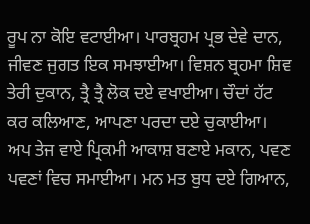ਰੂਪ ਨਾ ਕੋਇ ਵਟਾਈਆ। ਪਾਰਬ੍ਰਹਮ ਪ੍ਰਭ ਦੇਵੇ ਦਾਨ, ਜੀਵਣ ਜੁਗਤ ਇਕ ਸਮਝਾਈਆ। ਵਿਸ਼ਨ ਬ੍ਰਹਮਾ ਸ਼ਿਵ ਤੇਰੀ ਦੁਕਾਨ, ਤ੍ਰੈ ਤ੍ਰੈ ਲੋਕ ਦਏ ਵਖਾਈਆ। ਚੌਦਾਂ ਹੱਟ ਕਰ ਕਲਿਆਣ, ਆਪਣਾ ਪਰਦਾ ਦਏ ਚੁਕਾਈਆ। ਅਪ ਤੇਜ ਵਾਏ ਪ੍ਰਿਕਮੀ ਆਕਾਸ਼ ਬਣਾਏ ਮਕਾਨ, ਪਵਣ ਪਵਣਾਂ ਵਿਚ ਸਮਾਈਆ। ਮਨ ਮਤ ਬੁਧ ਦਏ ਗਿਆਨ,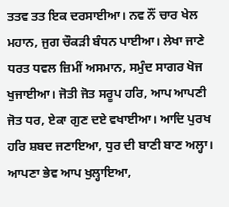ਤਤਵ ਤਤ ਇਕ ਦਰਸਾਈਆ। ਨਵ ਨੌਂ ਚਾਰ ਖੇਲ ਮਹਾਨ, ਜੁਗ ਚੌਕੜੀ ਬੰਧਨ ਪਾਈਆ। ਲੇਖਾ ਜਾਣੇ ਧਰਤ ਧਵਲ ਜ਼ਿਮੀਂ ਅਸਮਾਨ, ਸਮੁੰਦ ਸਾਗਰ ਖੋਜ ਖੁਜਾਈਆ। ਜੋਤੀ ਜੋਤ ਸਰੂਪ ਹਰਿ, ਆਪ ਆਪਣੀ ਜੋਤ ਧਰ, ਏਕਾ ਗੁਣ ਦਏ ਵਖਾਈਆ। ਆਦਿ ਪੁਰਖ ਹਰਿ ਸ਼ਬਦ ਜਣਾਇਆ, ਧੁਰ ਦੀ ਬਾਣੀ ਬਾਣ ਅਲ੍ਹਾ। ਆਪਣਾ ਭੇਵ ਆਪ ਖੁਲ੍ਹਾਇਆ,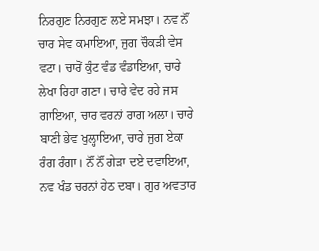ਨਿਰਗੁਣ ਨਿਰਗੁਣ ਲਏ ਸਮਝਾ। ਨਵ ਨੌਂ ਚਾਰ ਸੇਵ ਕਮਾਇਆ, ਜੁਗ ਚੌਕੜੀ ਵੇਸ ਵਟਾ। ਚਾਰੋਂ ਕੁੰਟ ਵੰਡ ਵੰਡਾਇਆ, ਚਾਰੇ ਲੇਖਾ ਰਿਹਾ ਗਣਾ। ਚਾਰੇ ਵੇਦ ਰਹੇ ਜਸ ਗਾਇਆ, ਚਾਰ ਵਰਨਾਂ ਰਾਗ ਅਲਾ। ਚਾਰੇ ਬਾਣੀ ਭੇਵ ਖੁਲ੍ਹਾਇਆ, ਚਾਰੇ ਜੁਗ ਏਕਾ ਰੰਗ ਰੰਗਾ। ਨੌਂ ਨੌਂ ਗੇੜਾ ਦਏ ਦਵਾਇਆ, ਨਵ ਖੰਡ ਚਰਨਾਂ ਹੇਠ ਦਬਾ। ਗੁਰ ਅਵਤਾਰ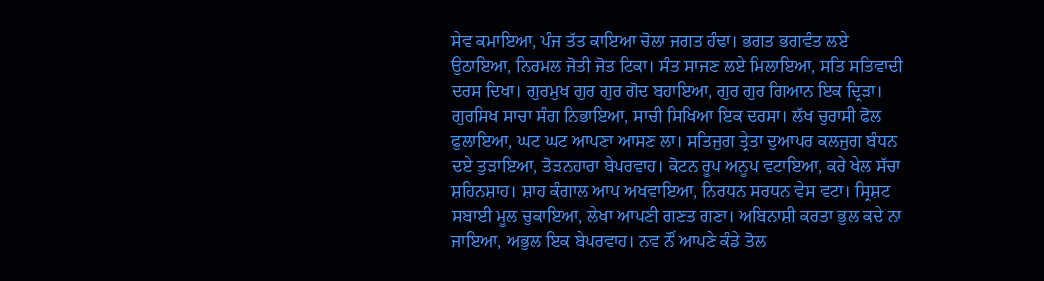ਸੇਵ ਕਮਾਇਆ, ਪੰਜ ਤੱਤ ਕਾਇਆ ਚੋਲਾ ਜਗਤ ਹੰਢਾ। ਭਗਤ ਭਗਵੰਤ ਲਏ ਉਠਾਇਆ, ਨਿਰਮਲ ਜੋਤੀ ਜੋਤ ਟਿਕਾ। ਸੰਤ ਸਾਜਣ ਲਏ ਮਿਲਾਇਆ, ਸਤਿ ਸਤਿਵਾਦੀ ਦਰਸ ਦਿਖਾ। ਗੁਰਮੁਖ ਗੁਰ ਗੁਰ ਗੋਦ ਬਹਾਇਆ, ਗੁਰ ਗੁਰ ਗਿਆਨ ਇਕ ਦ੍ਰਿੜਾ। ਗੁਰਸਿਖ ਸਾਚਾ ਸੰਗ ਨਿਭਾਇਆ, ਸਾਚੀ ਸਿਖਿਆ ਇਕ ਦਰਸਾ। ਲੱਖ ਚੁਰਾਸੀ ਫੋਲ ਫੁਲਾਇਆ, ਘਟ ਘਟ ਆਪਣਾ ਆਸਣ ਲਾ। ਸਤਿਜੁਗ ਤ੍ਰੇਤਾ ਦੁਆਪਰ ਕਲਜੁਗ ਬੰਧਨ ਦਏ ਤੁੜਾਇਆ, ਤੋੜਨਹਾਰਾ ਬੇਪਰਵਾਹ। ਕੋਟਨ ਰੂਪ ਅਨੂਪ ਵਟਾਇਆ, ਕਰੇ ਖੇਲ ਸੱਚਾ ਸ਼ਹਿਨਸ਼ਾਹ। ਸ਼ਾਹ ਕੰਗਾਲ ਆਪ ਅਖਵਾਇਆ, ਨਿਰਧਨ ਸਰਧਨ ਵੇਸ ਵਟਾ। ਸ੍ਰਿਸ਼ਟ ਸਬਾਈ ਮੂਲ ਚੁਕਾਇਆ, ਲੇਖਾ ਆਪਣੀ ਗਣਤ ਗਣਾ। ਅਬਿਨਾਸ਼ੀ ਕਰਤਾ ਭੁਲ ਕਦੇ ਨਾ ਜਾਇਆ, ਅਭੁਲ ਇਕ ਬੇਪਰਵਾਹ। ਨਵ ਨੌਂ ਆਪਣੇ ਕੰਡੇ ਤੋਲ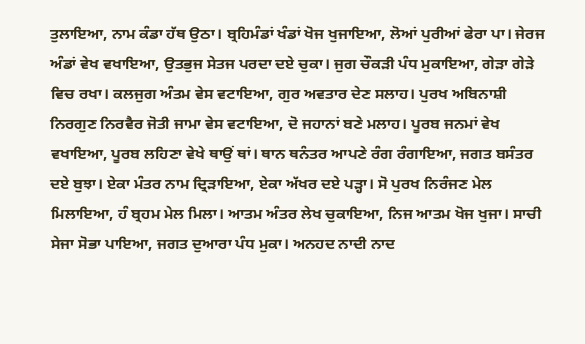ਤੁਲਾਇਆ, ਨਾਮ ਕੰਡਾ ਹੱਥ ਉਠਾ। ਬ੍ਰਹਿਮੰਡਾਂ ਖੰਡਾਂ ਖੋਜ ਖੁਜਾਇਆ, ਲੋਆਂ ਪੁਰੀਆਂ ਫੇਰਾ ਪਾ। ਜੇਰਜ ਅੰਡਾਂ ਵੇਖ ਵਖਾਇਆ, ਉਤਭੁਜ ਸੇਤਜ ਪਰਦਾ ਦਏ ਚੁਕਾ। ਜੁਗ ਚੌਕੜੀ ਪੰਧ ਮੁਕਾਇਆ, ਗੇੜਾ ਗੇੜੇ ਵਿਚ ਰਖਾ। ਕਲਜੁਗ ਅੰਤਮ ਵੇਸ ਵਟਾਇਆ, ਗੁਰ ਅਵਤਾਰ ਦੇਣ ਸਲਾਹ। ਪੁਰਖ ਅਬਿਨਾਸ਼ੀ ਨਿਰਗੁਣ ਨਿਰਵੈਰ ਜੋਤੀ ਜਾਮਾ ਵੇਸ ਵਟਾਇਆ, ਦੋ ਜਹਾਨਾਂ ਬਣੇ ਮਲਾਹ। ਪੂਰਬ ਜਨਮਾਂ ਵੇਖ ਵਖਾਇਆ, ਪੂਰਬ ਲਹਿਣਾ ਵੇਖੇ ਥਾਉਂ ਥਾਂ। ਥਾਨ ਥਨੰਤਰ ਆਪਣੇ ਰੰਗ ਰੰਗਾਇਆ, ਜਗਤ ਬਸੰਤਰ ਦਏ ਬੁਝਾ। ਏਕਾ ਮੰਤਰ ਨਾਮ ਦ੍ਰਿੜਾਇਆ, ਏਕਾ ਅੱਖਰ ਦਏ ਪੜ੍ਹਾ। ਸੋ ਪੁਰਖ ਨਿਰੰਜਣ ਮੇਲ ਮਿਲਾਇਆ, ਹੰ ਬ੍ਰਹਮ ਮੇਲ ਮਿਲਾ। ਆਤਮ ਅੰਤਰ ਲੇਖ ਚੁਕਾਇਆ, ਨਿਜ ਆਤਮ ਖੋਜ ਖੁਜਾ। ਸਾਚੀ ਸੇਜਾ ਸੋਭਾ ਪਾਇਆ, ਜਗਤ ਦੁਆਰਾ ਪੰਧ ਮੁਕਾ। ਅਨਹਦ ਨਾਦੀ ਨਾਦ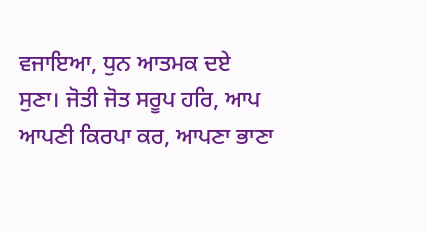ਵਜਾਇਆ, ਧੁਨ ਆਤਮਕ ਦਏ ਸੁਣਾ। ਜੋਤੀ ਜੋਤ ਸਰੂਪ ਹਰਿ, ਆਪ ਆਪਣੀ ਕਿਰਪਾ ਕਰ, ਆਪਣਾ ਭਾਣਾ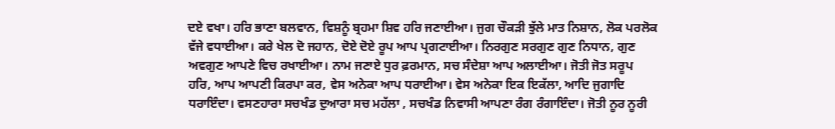ਦਏ ਵਖਾ। ਹਰਿ ਭਾਣਾ ਬਲਵਾਨ, ਵਿਸ਼ਨੂੰ ਬ੍ਰਹਮਾ ਸ਼ਿਵ ਹਰਿ ਜਣਾਈਆ। ਜੁਗ ਚੌਕੜੀ ਝੁੱਲੇ ਮਾਤ ਨਿਸ਼ਾਨ, ਲੋਕ ਪਰਲੋਕ ਵੱਜੇ ਵਧਾਈਆ। ਕਰੇ ਖੇਲ ਦੋ ਜਹਾਨ, ਦੋਏ ਦੋਏ ਰੂਪ ਆਪ ਪ੍ਰਗਟਾਈਆ। ਨਿਰਗੁਣ ਸਰਗੁਣ ਗੁਣ ਨਿਧਾਨ, ਗੁਣ ਅਵਗੁਣ ਆਪਣੇ ਵਿਚ ਰਖਾਈਆ। ਨਾਮ ਜਣਾਏ ਧੁਰ ਫ਼ਰਮਾਨ, ਸਚ ਸੰਦੇਸ਼ਾ ਆਪ ਅਲਾਈਆ। ਜੋਤੀ ਜੋਤ ਸਰੂਪ ਹਰਿ, ਆਪ ਆਪਣੀ ਕਿਰਪਾ ਕਰ, ਵੇਸ ਅਨੇਕਾ ਆਪ ਧਰਾਈਆ। ਵੇਸ ਅਨੇਕਾ ਇਕ ਇਕੱਲਾ, ਆਦਿ ਜੁਗਾਦਿ ਧਰਾਇੰਦਾ। ਵਸਣਹਾਰਾ ਸਚਖੰਡ ਦੁਆਰਾ ਸਚ ਮਹੱਲਾ , ਸਚਖੰਡ ਨਿਵਾਸੀ ਆਪਣਾ ਰੰਗ ਰੰਗਾਇੰਦਾ। ਜੋਤੀ ਨੂਰ ਨੂਰੀ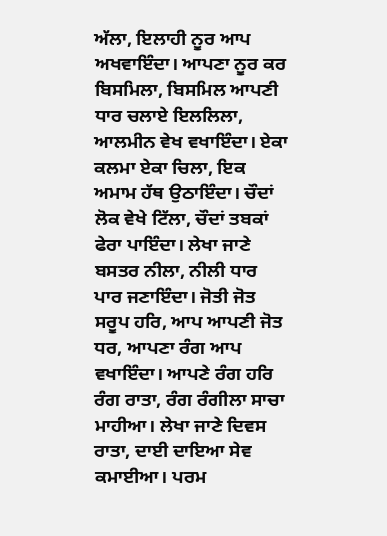ਅੱਲਾ, ਇਲਾਹੀ ਨੂਰ ਆਪ ਅਖਵਾਇੰਦਾ। ਆਪਣਾ ਨੂਰ ਕਰ ਬਿਸਮਿਲਾ, ਬਿਸਮਿਲ ਆਪਣੀ ਧਾਰ ਚਲਾਏ ਇਲਲਿਲਾ, ਆਲਮੀਨ ਵੇਖ ਵਖਾਇੰਦਾ। ਏਕਾ ਕਲਮਾ ਏਕਾ ਚਿਲਾ, ਇਕ ਅਮਾਮ ਹੱਥ ਉਠਾਇੰਦਾ। ਚੌਦਾਂ ਲੋਕ ਵੇਖੇ ਟਿੱਲਾ, ਚੌਦਾਂ ਤਬਕਾਂ ਫੇਰਾ ਪਾਇੰਦਾ। ਲੇਖਾ ਜਾਣੇ ਬਸਤਰ ਨੀਲਾ, ਨੀਲੀ ਧਾਰ ਪਾਰ ਜਣਾਇੰਦਾ। ਜੋਤੀ ਜੋਤ ਸਰੂਪ ਹਰਿ, ਆਪ ਆਪਣੀ ਜੋਤ ਧਰ, ਆਪਣਾ ਰੰਗ ਆਪ ਵਖਾਇੰਦਾ। ਆਪਣੇ ਰੰਗ ਹਰਿ ਰੰਗ ਰਾਤਾ, ਰੰਗ ਰੰਗੀਲਾ ਸਾਚਾ ਮਾਹੀਆ। ਲੇਖਾ ਜਾਣੇ ਦਿਵਸ ਰਾਤਾ, ਦਾਈ ਦਾਇਆ ਸੇਵ ਕਮਾਈਆ। ਪਰਮ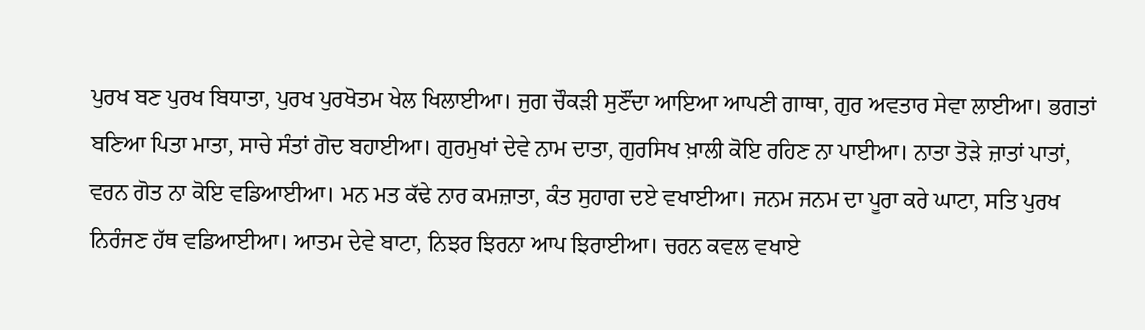ਪੁਰਖ ਬਣ ਪੁਰਖ ਬਿਧਾਤਾ, ਪੁਰਖ ਪੁਰਖੋਤਮ ਖੇਲ ਖਿਲਾਈਆ। ਜੁਗ ਚੌਕੜੀ ਸੁਣੌਂਦਾ ਆਇਆ ਆਪਣੀ ਗਾਥਾ, ਗੁਰ ਅਵਤਾਰ ਸੇਵਾ ਲਾਈਆ। ਭਗਤਾਂ ਬਣਿਆ ਪਿਤਾ ਮਾਤਾ, ਸਾਚੇ ਸੰਤਾਂ ਗੋਦ ਬਹਾਈਆ। ਗੁਰਮੁਖਾਂ ਦੇਵੇ ਨਾਮ ਦਾਤਾ, ਗੁਰਸਿਖ ਖ਼ਾਲੀ ਕੋਇ ਰਹਿਣ ਨਾ ਪਾਈਆ। ਨਾਤਾ ਤੋੜੇ ਜ਼ਾਤਾਂ ਪਾਤਾਂ, ਵਰਨ ਗੋਤ ਨਾ ਕੋਇ ਵਡਿਆਈਆ। ਮਨ ਮਤ ਕੱਢੇ ਨਾਰ ਕਮਜ਼ਾਤਾ, ਕੰਤ ਸੁਹਾਗ ਦਏ ਵਖਾਈਆ। ਜਨਮ ਜਨਮ ਦਾ ਪੂਰਾ ਕਰੇ ਘਾਟਾ, ਸਤਿ ਪੁਰਖ ਨਿਰੰਜਣ ਹੱਥ ਵਡਿਆਈਆ। ਆਤਮ ਦੇਵੇ ਬਾਟਾ, ਨਿਝਰ ਝਿਰਨਾ ਆਪ ਝਿਰਾਈਆ। ਚਰਨ ਕਵਲ ਵਖਾਏ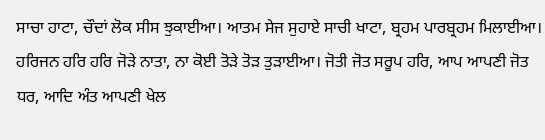ਸਾਚਾ ਹਾਟਾ, ਚੌਦਾਂ ਲੋਕ ਸੀਸ ਝੁਕਾਈਆ। ਆਤਮ ਸੇਜ ਸੁਹਾਏ ਸਾਚੀ ਖਾਟਾ, ਬ੍ਰਹਮ ਪਾਰਬ੍ਰਹਮ ਮਿਲਾਈਆ। ਹਰਿਜਨ ਹਰਿ ਹਰਿ ਜੋੜੇ ਨਾਤਾ, ਨਾ ਕੋਈ ਤੋੜੇ ਤੋੜ ਤੁੜਾਈਆ। ਜੋਤੀ ਜੋਤ ਸਰੂਪ ਹਰਿ, ਆਪ ਆਪਣੀ ਜੋਤ ਧਰ, ਆਦਿ ਅੰਤ ਆਪਣੀ ਖੇਲ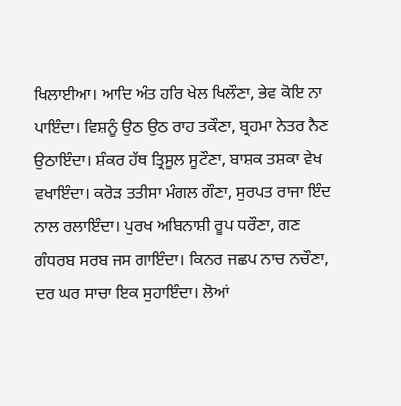ਖਿਲਾਈਆ। ਆਦਿ ਅੰਤ ਹਰਿ ਖੇਲ ਖਿਲੌਣਾ, ਭੇਵ ਕੋਇ ਨਾ ਪਾਇੰਦਾ। ਵਿਸ਼ਨੂੰ ਉਠ ਉਠ ਰਾਹ ਤਕੌਣਾ, ਬ੍ਰਹਮਾ ਨੇਤਰ ਨੈਣ ਉਠਾਇੰਦਾ। ਸ਼ੰਕਰ ਹੱਥ ਤ੍ਰਿਸੂਲ ਸੂਟੌਣਾ, ਬਾਸ਼ਕ ਤਸ਼ਕਾ ਵੇਖ ਵਖਾਇੰਦਾ। ਕਰੋੜ ਤਤੀਸਾ ਮੰਗਲ ਗੌਣਾ, ਸੁਰਪਤ ਰਾਜਾ ਇੰਦ ਨਾਲ ਰਲਾਇੰਦਾ। ਪੁਰਖ ਅਬਿਨਾਸ਼ੀ ਰੂਪ ਧਰੌਣਾ, ਗਣ ਗੰਧਰਬ ਸਰਬ ਜਸ ਗਾਇੰਦਾ। ਕਿਨਰ ਜਛਪ ਨਾਚ ਨਚੌਣਾ, ਦਰ ਘਰ ਸਾਚਾ ਇਕ ਸੁਹਾਇੰਦਾ। ਲੋਆਂ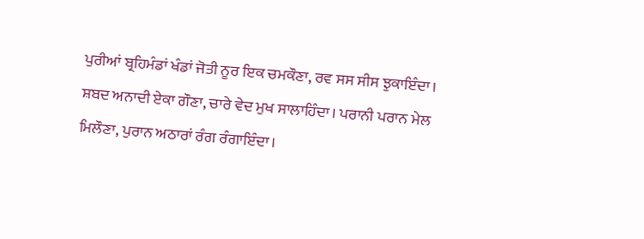ਪੁਰੀਆਂ ਬ੍ਰਹਿਮੰਡਾਂ ਖੰਡਾਂ ਜੋਤੀ ਨੂਰ ਇਕ ਚਮਕੌਣਾ, ਰਵ ਸਸ ਸੀਸ ਝੁਕਾਇੰਦਾ। ਸ਼ਬਦ ਅਨਾਦੀ ਏਕਾ ਗੌਣਾ, ਚਾਰੇ ਵੇਦ ਮੁਖ ਸਾਲਾਹਿੰਦਾ। ਪਰਾਨੀ ਪਰਾਨ ਮੇਲ ਮਿਲੌਣਾ, ਪੁਰਾਨ ਅਠਾਰਾਂ ਰੰਗ ਰੰਗਾਇੰਦਾ।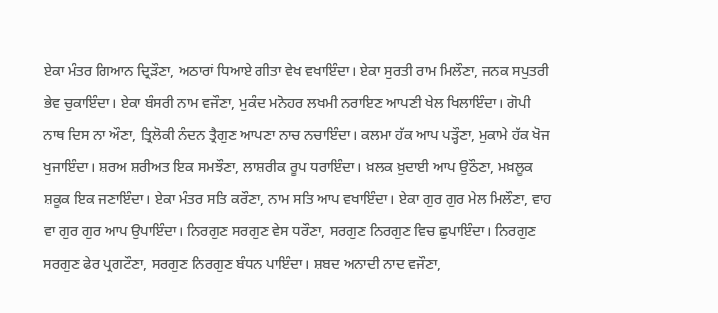ਏਕਾ ਮੰਤਰ ਗਿਆਨ ਦ੍ਰਿੜੌਣਾ, ਅਠਾਰਾਂ ਧਿਆਏ ਗੀਤਾ ਵੇਖ ਵਖਾਇੰਦਾ। ਏਕਾ ਸੁਰਤੀ ਰਾਮ ਮਿਲੌਣਾ, ਜਨਕ ਸਪੁਤਰੀ ਭੇਵ ਚੁਕਾਇੰਦਾ। ਏਕਾ ਬੰਸਰੀ ਨਾਮ ਵਜੌਣਾ, ਮੁਕੰਦ ਮਨੋਹਰ ਲਖਮੀ ਨਰਾਇਣ ਆਪਣੀ ਖੇਲ ਖਿਲਾਇੰਦਾ। ਗੋਪੀ ਨਾਥ ਦਿਸ ਨਾ ਔਣਾ, ਤ੍ਰਿਲੋਕੀ ਨੰਦਨ ਤ੍ਰੈਗੁਣ ਆਪਣਾ ਨਾਚ ਨਚਾਇੰਦਾ। ਕਲਮਾ ਹੱਕ ਆਪ ਪੜ੍ਹੌਣਾ, ਮੁਕਾਮੇ ਹੱਕ ਖੋਜ ਖੁਜਾਇੰਦਾ। ਸ਼ਰਅ ਸ਼ਰੀਅਤ ਇਕ ਸਮਝੌਣਾ, ਲਾਸ਼ਰੀਕ ਰੂਪ ਧਰਾਇੰਦਾ। ਖ਼ਲਕ ਖ਼ੁਦਾਈ ਆਪ ਉਠੌਣਾ, ਮਖ਼ਲੂਕ ਸ਼ਕੂਕ ਇਕ ਜਣਾਇੰਦਾ। ਏਕਾ ਮੰਤਰ ਸਤਿ ਕਰੌਣਾ, ਨਾਮ ਸਤਿ ਆਪ ਵਖਾਇੰਦਾ। ਏਕਾ ਗੁਰ ਗੁਰ ਮੇਲ ਮਿਲੌਣਾ, ਵਾਹ ਵਾ ਗੁਰ ਗੁਰ ਆਪ ਉਪਾਇੰਦਾ। ਨਿਰਗੁਣ ਸਰਗੁਣ ਵੇਸ ਧਰੌਣਾ, ਸਰਗੁਣ ਨਿਰਗੁਣ ਵਿਚ ਛੁਪਾਇੰਦਾ। ਨਿਰਗੁਣ ਸਰਗੁਣ ਫੇਰ ਪ੍ਰਗਟੌਣਾ, ਸਰਗੁਣ ਨਿਰਗੁਣ ਬੰਧਨ ਪਾਇੰਦਾ। ਸ਼ਬਦ ਅਨਾਦੀ ਨਾਦ ਵਜੌਣਾ,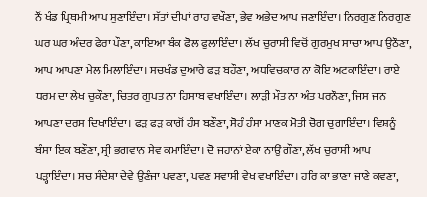ਨੌਂ ਖੰਡ ਪ੍ਰਿਥਮੀ ਆਪ ਸੁਣਾਇੰਦਾ। ਸੱਤਾਂ ਦੀਪਾਂ ਰਾਹ ਵਖੌਣਾ, ਭੇਵ ਅਭੇਦ ਆਪ ਜਣਾਇੰਦਾ। ਨਿਰਗੁਣ ਨਿਰਗੁਣ ਘਰ ਘਰ ਅੰਦਰ ਫੇਰਾ ਪੌਣਾ, ਕਾਇਆ ਬੰਕ ਫੋਲ ਫੁਲਾਇੰਦਾ। ਲੱਖ ਚੁਰਾਸੀ ਵਿਚੋਂ ਗੁਰਮੁਖ ਸਾਚਾ ਆਪ ਉਠੌਣਾ, ਆਪ ਆਪਣਾ ਮੇਲ ਮਿਲਾਇੰਦਾ। ਸਚਖੰਡ ਦੁਆਰੇ ਫੜ ਬਹੌਣਾ, ਅਧਵਿਚਕਾਰ ਨਾ ਕੋਇ ਅਟਕਾਇੰਦਾ। ਰਾਏ ਧਰਮ ਦਾ ਲੇਖ ਚੁਕੌਣਾ, ਚਿਤਰ ਗੁਪਤ ਨਾ ਹਿਸਾਬ ਵਖਾਇੰਦਾ। ਲਾੜੀ ਮੌਤ ਨਾ ਅੰਤ ਪਰਨੌਣਾ, ਜਿਸ ਜਨ ਆਪਣਾ ਦਰਸ ਦਿਖਾਇੰਦਾ। ਫੜ ਫੜ ਕਾਗੋਂ ਹੰਸ ਬਣੌਣਾ, ਸੋਹੰ ਹੰਸਾ ਮਾਣਕ ਮੋਤੀ ਚੋਗ ਚੁਗਾਇੰਦਾ। ਵਿਸ਼ਨੂੰ ਬੰਸਾ ਇਕ ਬਣੌਣਾ, ਸ੍ਰੀ ਭਗਵਾਨ ਸੇਵ ਕਮਾਇੰਦਾ। ਦੋ ਜਹਾਨਾਂ ਏਕਾ ਨਾਉਂ ਗੌਣਾ, ਲੱਖ ਚੁਰਾਸੀ ਆਪ ਪੜ੍ਹਾਇੰਦਾ। ਸਚ ਸੰਦੇਸ਼ਾ ਦੇਵੇ ਉਣੰਜਾ ਪਵਣਾ, ਪਵਣ ਸਵਾਸੀ ਵੇਖ ਵਖਾਇੰਦਾ। ਹਰਿ ਕਾ ਭਾਣਾ ਜਾਣੇ ਕਵਣਾ,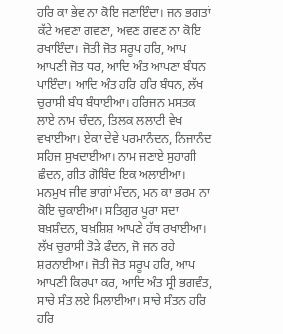ਹਰਿ ਕਾ ਭੇਵ ਨਾ ਕੋਇ ਜਣਾਇੰਦਾ। ਜਨ ਭਗਤਾਂ ਕੱਟੇ ਅਵਣਾ ਗਵਣਾ, ਅਵਣ ਗਵਣ ਨਾ ਕੋਇ ਰਖਾਇੰਦਾ। ਜੋਤੀ ਜੋਤ ਸਰੂਪ ਹਰਿ, ਆਪ ਆਪਣੀ ਜੋਤ ਧਰ, ਆਦਿ ਅੰਤ ਆਪਣਾ ਬੰਧਨ ਪਾਇੰਦਾ। ਆਦਿ ਅੰਤ ਹਰਿ ਹਰਿ ਬੰਧਨ, ਲੱਖ ਚੁਰਾਸੀ ਬੰਧ ਬੰਧਾਈਆ। ਹਰਿਜਨ ਮਸਤਕ ਲਾਏ ਨਾਮ ਚੰਦਨ, ਤਿਲਕ ਲਲਾਟੀ ਵੇਖ ਵਖਾਈਆ। ਏਕਾ ਦੇਵੇ ਪਰਮਾਨੰਦਨ, ਨਿਜਾਨੰਦ ਸਹਿਜ ਸੁਖਦਾਈਆ। ਨਾਮ ਜਣਾਏ ਸੁਹਾਗੀ ਛੰਦਨ, ਗੀਤ ਗੋਬਿੰਦ ਇਕ ਅਲਾਈਆ। ਮਨਮੁਖ ਜੀਵ ਭਾਗਾਂ ਮੰਦਨ, ਮਨ ਕਾ ਭਰਮ ਨਾ ਕੋਇ ਚੁਕਾਈਆ। ਸਤਿਗੁਰ ਪੂਰਾ ਸਦਾ ਬਖ਼ਸ਼ੰਦਨ, ਬਖ਼ਸ਼ਿਸ਼ ਆਪਣੇ ਹੱਥ ਰਖਾਈਆ। ਲੱਖ ਚੁਰਾਸੀ ਤੋੜੇ ਫੰਦਨ, ਜੋ ਜਨ ਰਹੇ ਸ਼ਰਨਾਈਆ। ਜੋਤੀ ਜੋਤ ਸਰੂਪ ਹਰਿ, ਆਪ ਆਪਣੀ ਕਿਰਪਾ ਕਰ, ਆਦਿ ਅੰਤ ਸ੍ਰੀ ਭਗਵੰਤ, ਸਾਚੇ ਸੰਤ ਲਏ ਮਿਲਾਈਆ। ਸਾਚੇ ਸੰਤਨ ਹਰਿ ਹਰਿ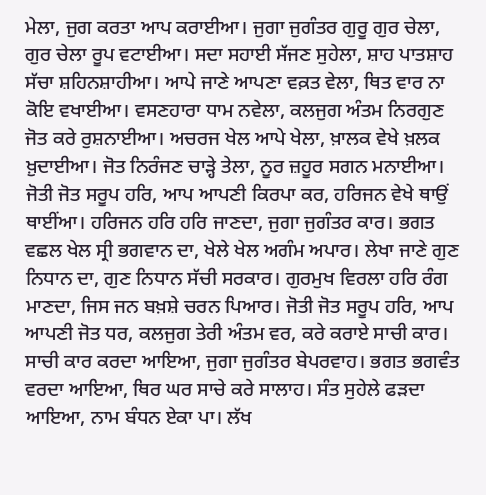ਮੇਲਾ, ਜੁਗ ਕਰਤਾ ਆਪ ਕਰਾਈਆ। ਜੁਗਾ ਜੁਗੰਤਰ ਗੁਰੂ ਗੁਰ ਚੇਲਾ, ਗੁਰ ਚੇਲਾ ਰੂਪ ਵਟਾਈਆ। ਸਦਾ ਸਹਾਈ ਸੱਜਣ ਸੁਹੇਲਾ, ਸ਼ਾਹ ਪਾਤਸ਼ਾਹ ਸੱਚਾ ਸ਼ਹਿਨਸ਼ਾਹੀਆ। ਆਪੇ ਜਾਣੇ ਆਪਣਾ ਵਕ਼ਤ ਵੇਲਾ, ਥਿਤ ਵਾਰ ਨਾ ਕੋਇ ਵਖਾਈਆ। ਵਸਣਹਾਰਾ ਧਾਮ ਨਵੇਲਾ, ਕਲਜੁਗ ਅੰਤਮ ਨਿਰਗੁਣ ਜੋਤ ਕਰੇ ਰੁਸ਼ਨਾਈਆ। ਅਚਰਜ ਖੇਲ ਆਪੇ ਖੇਲਾ, ਖ਼ਾਲਕ ਵੇਖੇ ਖ਼ਲਕ ਖ਼ੁਦਾਈਆ। ਜੋਤ ਨਿਰੰਜਣ ਚਾੜ੍ਹੇ ਤੇਲਾ, ਨੂਰ ਜ਼ਹੂਰ ਸਗਨ ਮਨਾਈਆ। ਜੋਤੀ ਜੋਤ ਸਰੂਪ ਹਰਿ, ਆਪ ਆਪਣੀ ਕਿਰਪਾ ਕਰ, ਹਰਿਜਨ ਵੇਖੇ ਥਾਉਂ ਥਾਈਂਆ। ਹਰਿਜਨ ਹਰਿ ਹਰਿ ਜਾਣਦਾ, ਜੁਗਾ ਜੁਗੰਤਰ ਕਾਰ। ਭਗਤ ਵਛਲ ਖੇਲ ਸ੍ਰੀ ਭਗਵਾਨ ਦਾ, ਖੇਲੇ ਖੇਲ ਅਗੰਮ ਅਪਾਰ। ਲੇਖਾ ਜਾਣੇ ਗੁਣ ਨਿਧਾਨ ਦਾ, ਗੁਣ ਨਿਧਾਨ ਸੱਚੀ ਸਰਕਾਰ। ਗੁਰਮੁਖ ਵਿਰਲਾ ਹਰਿ ਰੰਗ ਮਾਣਦਾ, ਜਿਸ ਜਨ ਬਖ਼ਸ਼ੇ ਚਰਨ ਪਿਆਰ। ਜੋਤੀ ਜੋਤ ਸਰੂਪ ਹਰਿ, ਆਪ ਆਪਣੀ ਜੋਤ ਧਰ, ਕਲਜੁਗ ਤੇਰੀ ਅੰਤਮ ਵਰ, ਕਰੇ ਕਰਾਏ ਸਾਚੀ ਕਾਰ। ਸਾਚੀ ਕਾਰ ਕਰਦਾ ਆਇਆ, ਜੁਗਾ ਜੁਗੰਤਰ ਬੇਪਰਵਾਹ। ਭਗਤ ਭਗਵੰਤ ਵਰਦਾ ਆਇਆ, ਥਿਰ ਘਰ ਸਾਚੇ ਕਰੇ ਸਾਲਾਹ। ਸੰਤ ਸੁਹੇਲੇ ਫੜਦਾ ਆਇਆ, ਨਾਮ ਬੰਧਨ ਏਕਾ ਪਾ। ਲੱਖ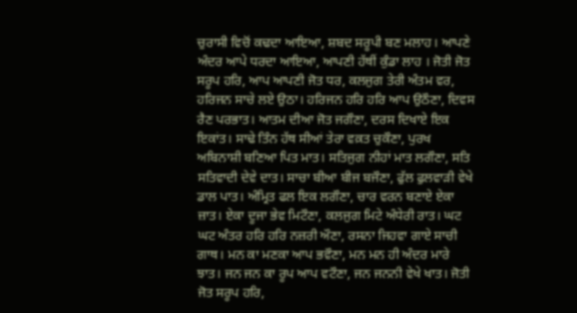ਚੁਰਾਸੀ ਵਿਚੋਂ ਕਢਦਾ ਆਇਆ, ਸ਼ਬਦ ਸਰੂਪੀ ਬਣ ਮਲਾਹ। ਆਪਣੇ ਅੰਦਰ ਆਪੇ ਧਰਦਾ ਆਇਆ, ਆਪਣੀ ਹੱਥੀਂ ਕੁੰਡਾ ਲਾਹ । ਜੋਤੀ ਜੋਤ ਸਰੂਪ ਹਰਿ, ਆਪ ਆਪਣੀ ਜੋਤ ਧਰ, ਕਲਜੁਗ ਤੇਰੀ ਅੰਤਮ ਵਰ, ਹਰਿਜਨ ਸਾਚੇ ਲਏ ਉਠਾ। ਹਰਿਜਨ ਹਰਿ ਹਰਿ ਆਪ ਉਠੌਣਾ, ਦਿਵਸ ਰੈਣ ਪਰਭਾਤ। ਆਤਮ ਦੀਆ ਜੋਤ ਜਗੌਣਾ, ਦਰਸ ਦਿਖਾਏ ਇਕ ਇਕਾਂਤ। ਸਾਢੇ ਤਿੰਨ ਹੱਥ ਸੀਆਂ ਤੇਰਾ ਵਕ਼ਤ ਚੁਕੌਣਾ, ਪੁਰਖ ਅਬਿਨਾਸ਼ੀ ਬਣਿਆ ਪਿਤ ਮਾਤ। ਸਤਿਜੁਗ ਨੀਹਾਂ ਮਾਤ ਲਗੌਣਾ, ਸਤਿ ਸਤਿਵਾਦੀ ਦੇਵੇ ਦਾਤ। ਸਾਚਾ ਬੀਆ ਬੀਜ ਬਜੌਣਾ, ਫੁੱਲ ਫੁਲਵਾੜੀ ਵੇਖੇ ਡਾਲ ਪਾਤ। ਅੰਮ੍ਰਿਤ ਫਲ ਇਕ ਲਗੌਣਾ, ਚਾਰ ਵਰਨ ਬਣਾਏ ਏਕਾ ਜ਼ਾਤ। ਏਕਾ ਦੂਜਾ ਭੇਵ ਮਿਟੌਣਾ, ਕਲਜੁਗ ਮਿਟੇ ਅੰਧੇਰੀ ਰਾਤ। ਘਟ ਘਟ ਅੰਤਰ ਹਰਿ ਹਰਿ ਨਜ਼ਰੀ ਔਣਾ, ਰਸਨਾ ਜਿਹਵਾ ਗਾਏ ਸਾਚੀ ਗਾਥ। ਮਨ ਕਾ ਮਣਕਾ ਆਪ ਭਵੌਣਾ, ਮਨ ਮਨ ਹੀ ਅੰਦਰ ਮਾਰੇ ਝਾਤ। ਜਨ ਜਨ ਕਾ ਰੂਪ ਆਪ ਵਟੌਣਾ, ਜਨ ਜਨਨੀ ਵੇਖੇ ਖਾਤ। ਜੋਤੀ ਜੋਤ ਸਰੂਪ ਹਰਿ,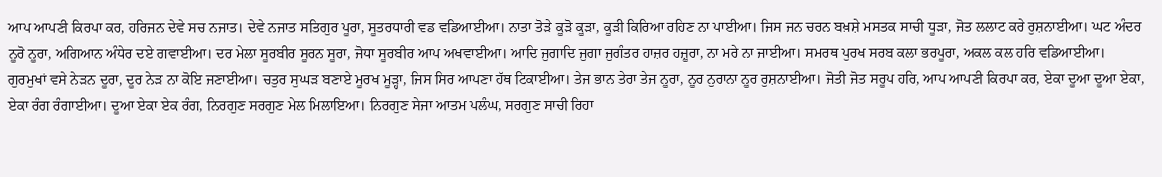ਆਪ ਆਪਣੀ ਕਿਰਪਾ ਕਰ, ਹਰਿਜਨ ਦੇਵੇ ਸਚ ਨਜਾਤ। ਦੇਵੇ ਨਜਾਤ ਸਤਿਗੁਰ ਪੂਰਾ, ਸੂਤਰਧਾਰੀ ਵਡ ਵਡਿਆਈਆ। ਨਾਤਾ ਤੋੜੇ ਕੂੜੋ ਕੂੜਾ, ਕੂੜੀ ਕਿਰਿਆ ਰਹਿਣ ਨਾ ਪਾਈਆ। ਜਿਸ ਜਨ ਚਰਨ ਬਖ਼ਸ਼ੇ ਮਸਤਕ ਸਾਚੀ ਧੂੜਾ, ਜੋਤ ਲਲਾਟ ਕਰੇ ਰੁਸ਼ਨਾਈਆ। ਘਟ ਅੰਦਰ ਨੂਰੋ ਨੂਰਾ, ਅਗਿਆਨ ਅੰਧੇਰ ਦਏ ਗਵਾਈਆ। ਦਰ ਮੇਲਾ ਸੂਰਬੀਰ ਸੂਰਨ ਸੂਰਾ, ਜੋਧਾ ਸੂਰਬੀਰ ਆਪ ਅਖਵਾਈਆ। ਆਦਿ ਜੁਗਾਦਿ ਜੁਗਾ ਜੁਗੰਤਰ ਹਾਜ਼ਰ ਹਜ਼ੂਰਾ, ਨਾ ਮਰੇ ਨਾ ਜਾਈਆ। ਸਮਰਥ ਪੁਰਖ ਸਰਬ ਕਲਾ ਭਰਪੂਰਾ, ਅਕਲ ਕਲ ਹਰਿ ਵਡਿਆਈਆ। ਗੁਰਮੁਖਾਂ ਵਸੇ ਨੇੜਨ ਦੂਰਾ, ਦੂਰ ਨੇੜ ਨਾ ਕੋਇ ਜਣਾਈਆ। ਚਤੁਰ ਸੁਘੜ ਬਣਾਏ ਮੂਰਖ ਮੂੜ੍ਹਾ, ਜਿਸ ਸਿਰ ਆਪਣਾ ਹੱਥ ਟਿਕਾਈਆ। ਤੇਜ ਭਾਨ ਤੇਰਾ ਤੇਜ ਨੂਰਾ, ਨੂਰ ਨੁਰਾਨਾ ਨੂਰ ਰੁਸ਼ਨਾਈਆ। ਜੋਤੀ ਜੋਤ ਸਰੂਪ ਹਰਿ, ਆਪ ਆਪਣੀ ਕਿਰਪਾ ਕਰ, ਏਕਾ ਦੂਆ ਦੂਆ ਏਕਾ, ਏਕਾ ਰੰਗ ਰੰਗਾਈਆ। ਦੂਆ ਏਕਾ ਏਕ ਰੰਗ, ਨਿਰਗੁਣ ਸਰਗੁਣ ਮੇਲ ਮਿਲਾਇਆ। ਨਿਰਗੁਣ ਸੇਜਾ ਆਤਮ ਪਲੰਘ, ਸਰਗੁਣ ਸਾਚੀ ਰਿਹਾ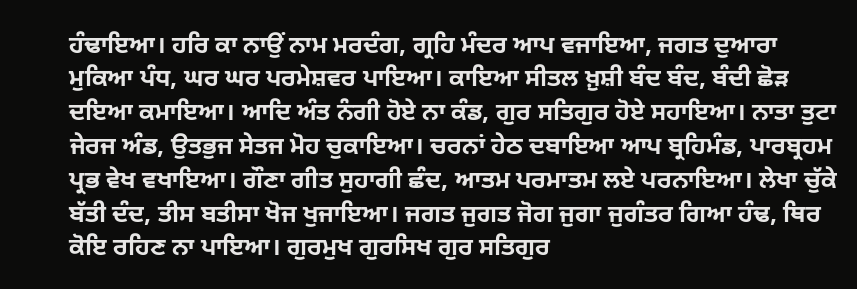ਹੰਢਾਇਆ। ਹਰਿ ਕਾ ਨਾਉਂ ਨਾਮ ਮਰਦੰਗ, ਗ੍ਰਹਿ ਮੰਦਰ ਆਪ ਵਜਾਇਆ, ਜਗਤ ਦੁਆਰਾ ਮੁਕਿਆ ਪੰਧ, ਘਰ ਘਰ ਪਰਮੇਸ਼ਵਰ ਪਾਇਆ। ਕਾਇਆ ਸੀਤਲ ਖ਼ੁਸ਼ੀ ਬੰਦ ਬੰਦ, ਬੰਦੀ ਛੋੜ ਦਇਆ ਕਮਾਇਆ। ਆਦਿ ਅੰਤ ਨੰਗੀ ਹੋਏ ਨਾ ਕੰਡ, ਗੁਰ ਸਤਿਗੁਰ ਹੋਏ ਸਹਾਇਆ। ਨਾਤਾ ਤੁਟਾ ਜੇਰਜ ਅੰਡ, ਉਤਭੁਜ ਸੇਤਜ ਮੋਹ ਚੁਕਾਇਆ। ਚਰਨਾਂ ਹੇਠ ਦਬਾਇਆ ਆਪ ਬ੍ਰਹਿਮੰਡ, ਪਾਰਬ੍ਰਹਮ ਪ੍ਰਭ ਵੇਖ ਵਖਾਇਆ। ਗੌਣਾ ਗੀਤ ਸੁਹਾਗੀ ਛੰਦ, ਆਤਮ ਪਰਮਾਤਮ ਲਏ ਪਰਨਾਇਆ। ਲੇਖਾ ਚੁੱਕੇ ਬੱਤੀ ਦੰਦ, ਤੀਸ ਬਤੀਸਾ ਖੋਜ ਖੁਜਾਇਆ। ਜਗਤ ਜੁਗਤ ਜੋਗ ਜੁਗਾ ਜੁਗੰਤਰ ਗਿਆ ਹੰਢ, ਥਿਰ ਕੋਇ ਰਹਿਣ ਨਾ ਪਾਇਆ। ਗੁਰਮੁਖ ਗੁਰਸਿਖ ਗੁਰ ਸਤਿਗੁਰ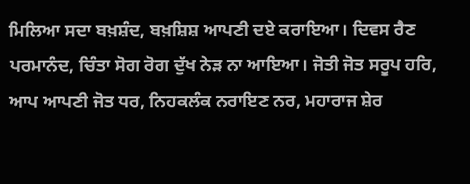ਮਿਲਿਆ ਸਦਾ ਬਖ਼ਸ਼ੰਦ, ਬਖ਼ਸ਼ਿਸ਼ ਆਪਣੀ ਦਏ ਕਰਾਇਆ। ਦਿਵਸ ਰੈਣ ਪਰਮਾਨੰਦ, ਚਿੰਤਾ ਸੋਗ ਰੋਗ ਦੁੱਖ ਨੇੜ ਨਾ ਆਇਆ। ਜੋਤੀ ਜੋਤ ਸਰੂਪ ਹਰਿ, ਆਪ ਆਪਣੀ ਜੋਤ ਧਰ, ਨਿਹਕਲੰਕ ਨਰਾਇਣ ਨਰ, ਮਹਾਰਾਜ ਸ਼ੇਰ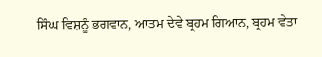ਸਿੰਘ ਵਿਸ਼ਨੂੰ ਭਗਵਾਨ, ਆਤਮ ਦੇਵੇ ਬ੍ਰਹਮ ਗਿਆਨ, ਬ੍ਰਹਮ ਵੇਤਾ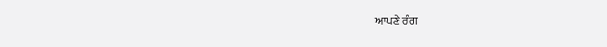ਆਪਣੇ ਰੰਗ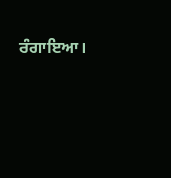ਰੰਗਾਇਆ।